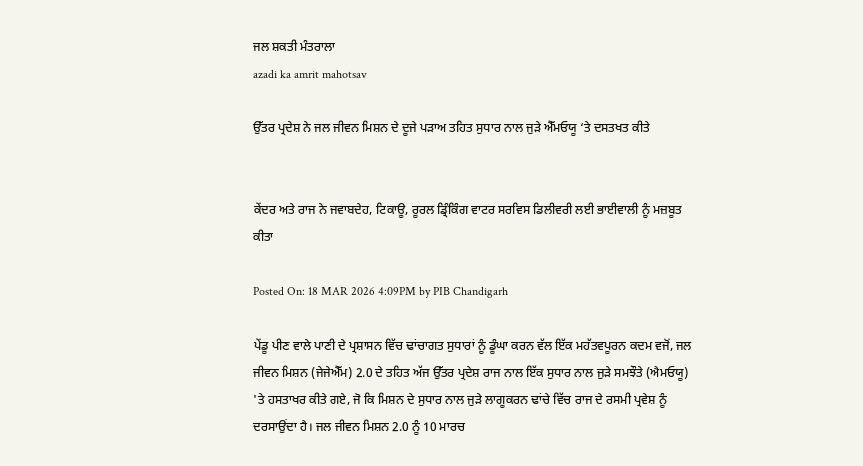ਜਲ ਸ਼ਕਤੀ ਮੰਤਰਾਲਾ
azadi ka amrit mahotsav

ਉੱਤਰ ਪ੍ਰਦੇਸ਼ ਨੇ ਜਲ ਜੀਵਨ ਮਿਸ਼ਨ ਦੇ ਦੂਜੇ ਪੜਾਅ ਤਹਿਤ ਸੁਧਾਰ ਨਾਲ ਜੁੜੇ ਐੱਮਓਯੂ ‘ਤੇ ਦਸਤਖਤ ਕੀਤੇ


ਕੇਂਦਰ ਅਤੇ ਰਾਜ ਨੇ ਜਵਾਬਦੇਹ, ਟਿਕਾਊ, ਰੂਰਲ ਡ੍ਰਿੰਕਿੰਗ ਵਾਟਰ ਸਰਵਿਸ ਡਿਲੀਵਰੀ ਲਈ ਭਾਈਵਾਲੀ ਨੂੰ ਮਜ਼ਬੂਤ ਕੀਤਾ

Posted On: 18 MAR 2026 4:09PM by PIB Chandigarh

ਪੇਂਡੂ ਪੀਣ ਵਾਲੇ ਪਾਣੀ ਦੇ ਪ੍ਰਸ਼ਾਸਨ ਵਿੱਚ ਢਾਂਚਾਗਤ ਸੁਧਾਰਾਂ ਨੂੰ ਡੂੰਘਾ ਕਰਨ ਵੱਲ ਇੱਕ ਮਹੱਤਵਪੂਰਨ ਕਦਮ ਵਜੋਂ, ਜਲ ਜੀਵਨ ਮਿਸ਼ਨ (ਜੇਜੇਐੱਮ) 2.0 ਦੇ ਤਹਿਤ ਅੱਜ ਉੱਤਰ ਪ੍ਰਦੇਸ਼ ਰਾਜ ਨਾਲ ਇੱਕ ਸੁਧਾਰ ਨਾਲ ਜੁੜੇ ਸਮਝੌਤੇ (ਐਮਓਯੂ) 'ਤੇ ਹਸਤਾਖਰ ਕੀਤੇ ਗਏ, ਜੋ ਕਿ ਮਿਸ਼ਨ ਦੇ ਸੁਧਾਰ ਨਾਲ ਜੁੜੇ ਲਾਗੂਕਰਨ ਢਾਂਚੇ ਵਿੱਚ ਰਾਜ ਦੇ ਰਸਮੀ ਪ੍ਰਵੇਸ਼ ਨੂੰ ਦਰਸਾਉਂਦਾ ਹੈ। ਜਲ ਜੀਵਨ ਮਿਸ਼ਨ 2.0 ਨੂੰ 10 ਮਾਰਚ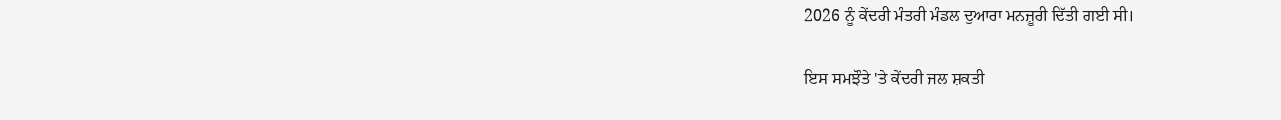2026 ਨੂੰ ਕੇਂਦਰੀ ਮੰਤਰੀ ਮੰਡਲ ਦੁਆਰਾ ਮਨਜ਼ੂਰੀ ਦਿੱਤੀ ਗਈ ਸੀ।

ਇਸ ਸਮਝੌਤੇ 'ਤੇ ਕੇਂਦਰੀ ਜਲ ਸ਼ਕਤੀ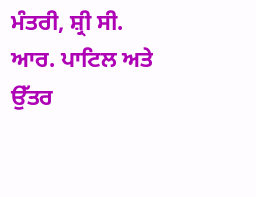ਮੰਤਰੀ, ਸ਼੍ਰੀ ਸੀ. ਆਰ. ਪਾਟਿਲ ਅਤੇ ਉੱਤਰ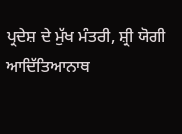ਪ੍ਰਦੇਸ਼ ਦੇ ਮੁੱਖ ਮੰਤਰੀ, ਸ਼੍ਰੀ ਯੋਗੀ ਆਦਿੱਤਿਆਨਾਥ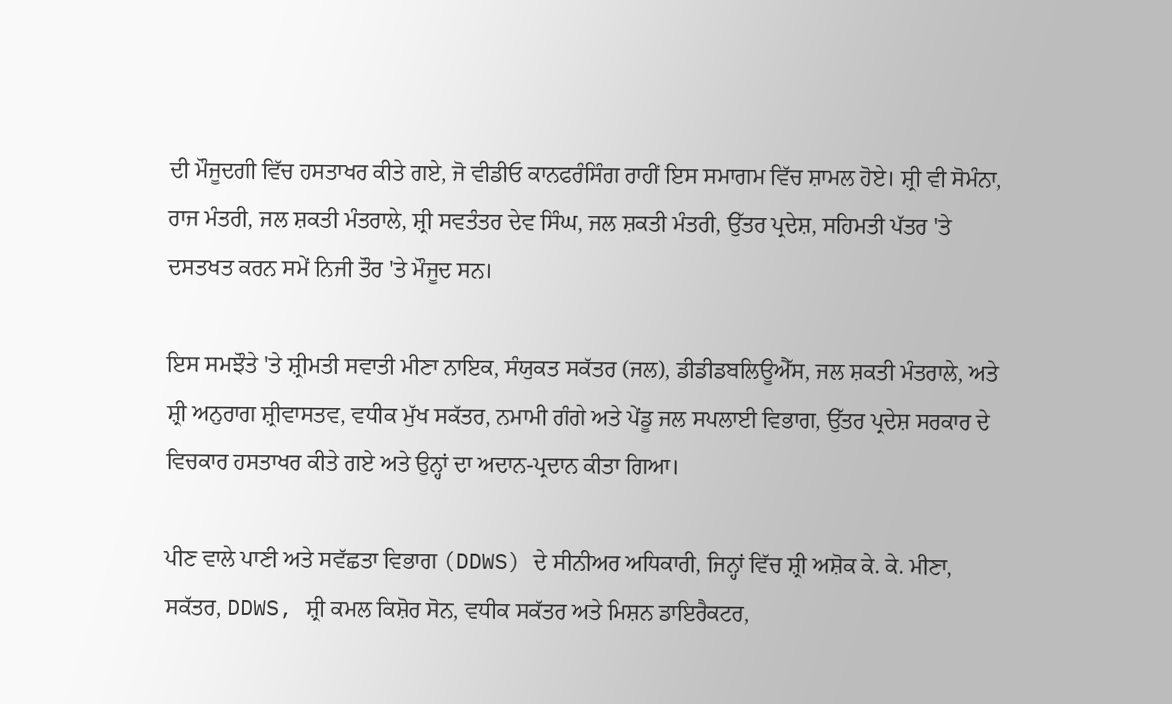ਦੀ ਮੌਜੂਦਗੀ ਵਿੱਚ ਹਸਤਾਖਰ ਕੀਤੇ ਗਏ, ਜੋ ਵੀਡੀਓ ਕਾਨਫਰੰਸਿੰਗ ਰਾਹੀਂ ਇਸ ਸਮਾਗਮ ਵਿੱਚ ਸ਼ਾਮਲ ਹੋਏ। ਸ਼੍ਰੀ ਵੀ ਸੋਮੰਨਾ, ਰਾਜ ਮੰਤਰੀ, ਜਲ ਸ਼ਕਤੀ ਮੰਤਰਾਲੇ, ਸ਼੍ਰੀ ਸਵਤੰਤਰ ਦੇਵ ਸਿੰਘ, ਜਲ ਸ਼ਕਤੀ ਮੰਤਰੀ, ਉੱਤਰ ਪ੍ਰਦੇਸ਼, ਸਹਿਮਤੀ ਪੱਤਰ 'ਤੇ ਦਸਤਖਤ ਕਰਨ ਸਮੇਂ ਨਿਜੀ ਤੌਰ 'ਤੇ ਮੌਜੂਦ ਸਨ।

ਇਸ ਸਮਝੌਤੇ 'ਤੇ ਸ਼੍ਰੀਮਤੀ ਸਵਾਤੀ ਮੀਣਾ ਨਾਇਕ, ਸੰਯੁਕਤ ਸਕੱਤਰ (ਜਲ), ਡੀਡੀਡਬਲਿਊਐੱਸ, ਜਲ ਸ਼ਕਤੀ ਮੰਤਰਾਲੇ, ਅਤੇ ਸ਼੍ਰੀ ਅਨੁਰਾਗ ਸ਼੍ਰੀਵਾਸਤਵ, ਵਧੀਕ ਮੁੱਖ ਸਕੱਤਰ, ਨਮਾਮੀ ਗੰਗੇ ਅਤੇ ਪੇਂਡੂ ਜਲ ਸਪਲਾਈ ਵਿਭਾਗ, ਉੱਤਰ ਪ੍ਰਦੇਸ਼ ਸਰਕਾਰ ਦੇ ਵਿਚਕਾਰ ਹਸਤਾਖਰ ਕੀਤੇ ਗਏ ਅਤੇ ਉਨ੍ਹਾਂ ਦਾ ਅਦਾਨ-ਪ੍ਰਦਾਨ ਕੀਤਾ ਗਿਆ।

ਪੀਣ ਵਾਲੇ ਪਾਣੀ ਅਤੇ ਸਵੱਛਤਾ ਵਿਭਾਗ (DDWS) ਦੇ ਸੀਨੀਅਰ ਅਧਿਕਾਰੀ, ਜਿਨ੍ਹਾਂ ਵਿੱਚ ਸ਼੍ਰੀ ਅਸ਼ੋਕ ਕੇ. ਕੇ. ਮੀਣਾ, ਸਕੱਤਰ, DDWS, ਸ਼੍ਰੀ ਕਮਲ ਕਿਸ਼ੋਰ ਸੋਨ, ਵਧੀਕ ਸਕੱਤਰ ਅਤੇ ਮਿਸ਼ਨ ਡਾਇਰੈਕਟਰ,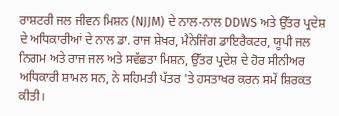ਰਾਸ਼ਟਰੀ ਜਲ ਜੀਵਨ ਮਿਸ਼ਨ (NJJM) ਦੇ ਨਾਲ-ਨਾਲ DDWS ਅਤੇ ਉੱਤਰ ਪ੍ਰਦੇਸ਼ ਦੇ ਅਧਿਕਾਰੀਆਂ ਦੇ ਨਾਲ ਡਾ. ਰਾਜ ਸ਼ੇਖਰ, ਮੈਨੇਜਿੰਗ ਡਾਇਰੈਕਟਰ, ਯੂਪੀ ਜਲ ਨਿਗਮ ਅਤੇ ਰਾਜ ਜਲ ਅਤੇ ਸਵੱਛਤਾ ਮਿਸ਼ਨ, ਉੱਤਰ ਪ੍ਰਦੇਸ਼ ਦੇ ਹੋਰ ਸੀਨੀਅਰ ਅਧਿਕਾਰੀ ਸ਼ਾਮਲ ਸਨ, ਨੇ ਸਹਿਮਤੀ ਪੱਤਰ 'ਤੇ ਹਸਤਾਖਰ ਕਰਨ ਸਮੇਂ ਸ਼ਿਰਕਤ ਕੀਤੀ।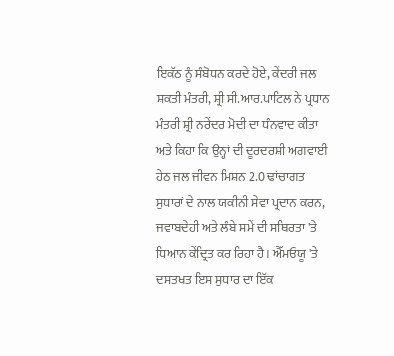ਇਕੱਠ ਨੂੰ ਸੰਬੋਧਨ ਕਰਦੇ ਹੋਏ, ਕੇਂਦਰੀ ਜਲ ਸ਼ਕਤੀ ਮੰਤਰੀ, ਸ਼੍ਰੀ ਸੀ.ਆਰ.ਪਾਟਿਲ ਨੇ ਪ੍ਰਧਾਨ ਮੰਤਰੀ ਸ਼੍ਰੀ ਨਰੇਂਦਰ ਮੋਦੀ ਦਾ ਧੰਨਵਾਦ ਕੀਤਾ ਅਤੇ ਕਿਹਾ ਕਿ ਉਨ੍ਹਾਂ ਦੀ ਦੂਰਦਰਸ਼ੀ ਅਗਵਾਈ ਹੇਠ ਜਲ ਜੀਵਨ ਮਿਸ਼ਨ 2.0 ਢਾਂਚਾਗਤ ਸੁਧਾਰਾਂ ਦੇ ਨਾਲ ਯਕੀਨੀ ਸੇਵਾ ਪ੍ਰਦਾਨ ਕਰਨ, ਜਵਾਬਦੇਹੀ ਅਤੇ ਲੰਬੇ ਸਮੇਂ ਦੀ ਸਥਿਰਤਾ 'ਤੇ ਧਿਆਨ ਕੇਂਦ੍ਰਿਤ ਕਰ ਰਿਹਾ ਹੈ। ਐੱਮਓਯੂ 'ਤੇ ਦਸਤਖਤ ਇਸ ਸੁਧਾਰ ਦਾ ਇੱਕ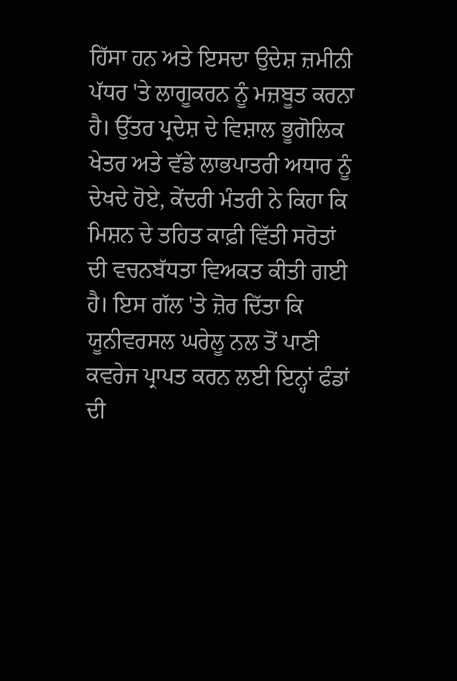ਹਿੱਸਾ ਹਨ ਅਤੇ ਇਸਦਾ ਉਦੇਸ਼ ਜ਼ਮੀਨੀ ਪੱਧਰ 'ਤੇ ਲਾਗੂਕਰਨ ਨੂੰ ਮਜ਼ਬੂਤ ਕਰਨਾ ਹੈ। ਉੱਤਰ ਪ੍ਰਦੇਸ਼ ਦੇ ਵਿਸ਼ਾਲ ਭੂਗੋਲਿਕ ਖੇਤਰ ਅਤੇ ਵੱਡੇ ਲਾਭਪਾਤਰੀ ਅਧਾਰ ਨੂੰ ਦੇਖਦੇ ਹੋਏ, ਕੇਂਦਰੀ ਮੰਤਰੀ ਨੇ ਕਿਹਾ ਕਿ ਮਿਸ਼ਨ ਦੇ ਤਹਿਤ ਕਾਫ਼ੀ ਵਿੱਤੀ ਸਰੋਤਾਂ ਦੀ ਵਚਨਬੱਧਤਾ ਵਿਅਕਤ ਕੀਤੀ ਗਈ ਹੈ। ਇਸ ਗੱਲ 'ਤੇ ਜ਼ੋਰ ਦਿੱਤਾ ਕਿ ਯੂਨੀਵਰਸਲ ਘਰੇਲੂ ਨਲ ਤੋਂ ਪਾਣੀ ਕਵਰੇਜ ਪ੍ਰਾਪਤ ਕਰਨ ਲਈ ਇਨ੍ਹਾਂ ਫੰਡਾਂ ਦੀ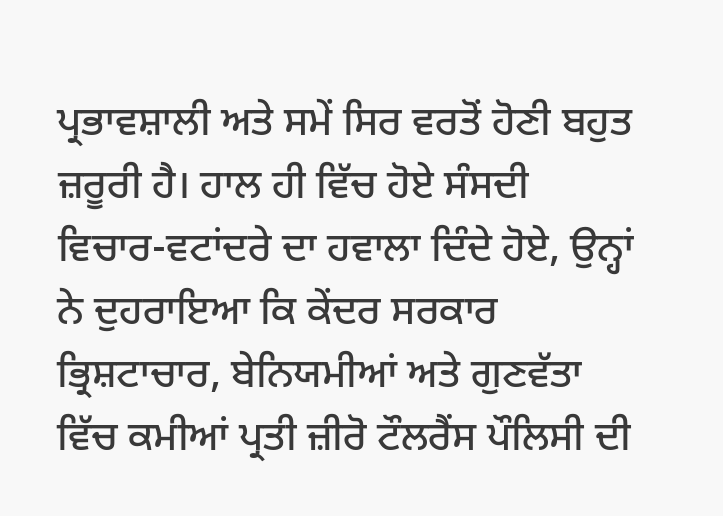ਪ੍ਰਭਾਵਸ਼ਾਲੀ ਅਤੇ ਸਮੇਂ ਸਿਰ ਵਰਤੋਂ ਹੋਣੀ ਬਹੁਤ ਜ਼ਰੂਰੀ ਹੈ। ਹਾਲ ਹੀ ਵਿੱਚ ਹੋਏ ਸੰਸਦੀ ਵਿਚਾਰ-ਵਟਾਂਦਰੇ ਦਾ ਹਵਾਲਾ ਦਿੰਦੇ ਹੋਏ, ਉਨ੍ਹਾਂ ਨੇ ਦੁਹਰਾਇਆ ਕਿ ਕੇਂਦਰ ਸਰਕਾਰ ਭ੍ਰਿਸ਼ਟਾਚਾਰ, ਬੇਨਿਯਮੀਆਂ ਅਤੇ ਗੁਣਵੱਤਾ ਵਿੱਚ ਕਮੀਆਂ ਪ੍ਰਤੀ ਜ਼ੀਰੋ ਟੌਲਰੈਂਸ ਪੌਲਿਸੀ ਦੀ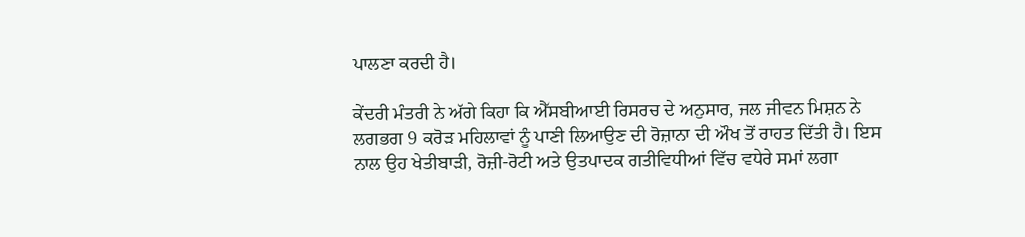ਪਾਲਣਾ ਕਰਦੀ ਹੈ।

ਕੇਂਦਰੀ ਮੰਤਰੀ ਨੇ ਅੱਗੇ ਕਿਹਾ ਕਿ ਐੱਸਬੀਆਈ ਰਿਸਰਚ ਦੇ ਅਨੁਸਾਰ, ਜਲ ਜੀਵਨ ਮਿਸ਼ਨ ਨੇ ਲਗਭਗ 9 ਕਰੋੜ ਮਹਿਲਾਵਾਂ ਨੂੰ ਪਾਣੀ ਲਿਆਉਣ ਦੀ ਰੋਜ਼ਾਨਾ ਦੀ ਔਖ ਤੋਂ ਰਾਹਤ ਦਿੱਤੀ ਹੈ। ਇਸ ਨਾਲ ਉਹ ਖੇਤੀਬਾੜੀ, ਰੋਜ਼ੀ-ਰੋਟੀ ਅਤੇ ਉਤਪਾਦਕ ਗਤੀਵਿਧੀਆਂ ਵਿੱਚ ਵਧੇਰੇ ਸਮਾਂ ਲਗਾ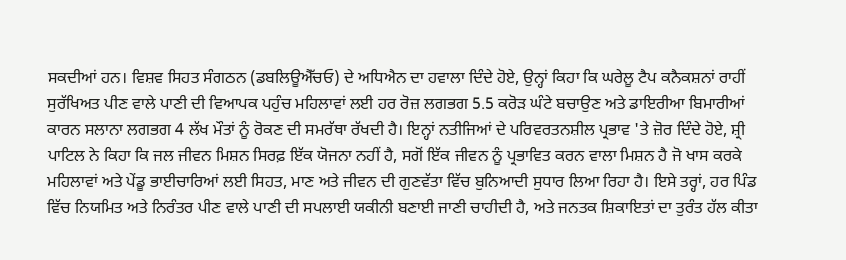ਸਕਦੀਆਂ ਹਨ। ਵਿਸ਼ਵ ਸਿਹਤ ਸੰਗਠਨ (ਡਬਲਿਊਐੱਚਓ) ਦੇ ਅਧਿਐਨ ਦਾ ਹਵਾਲਾ ਦਿੰਦੇ ਹੋਏ, ਉਨ੍ਹਾਂ ਕਿਹਾ ਕਿ ਘਰੇਲੂ ਟੈਪ ਕਨੈਕਸ਼ਨਾਂ ਰਾਹੀਂ ਸੁਰੱਖਿਅਤ ਪੀਣ ਵਾਲੇ ਪਾਣੀ ਦੀ ਵਿਆਪਕ ਪਹੁੰਚ ਮਹਿਲਾਵਾਂ ਲਈ ਹਰ ਰੋਜ਼ ਲਗਭਗ 5.5 ਕਰੋੜ ਘੰਟੇ ਬਚਾਉਣ ਅਤੇ ਡਾਇਰੀਆ ਬਿਮਾਰੀਆਂ ਕਾਰਨ ਸਲਾਨਾ ਲਗਭਗ 4 ਲੱਖ ਮੌਤਾਂ ਨੂੰ ਰੋਕਣ ਦੀ ਸਮਰੱਥਾ ਰੱਖਦੀ ਹੈ। ਇਨ੍ਹਾਂ ਨਤੀਜਿਆਂ ਦੇ ਪਰਿਵਰਤਨਸ਼ੀਲ ਪ੍ਰਭਾਵ 'ਤੇ ਜ਼ੋਰ ਦਿੰਦੇ ਹੋਏ, ਸ਼੍ਰੀ ਪਾਟਿਲ ਨੇ ਕਿਹਾ ਕਿ ਜਲ ਜੀਵਨ ਮਿਸ਼ਨ ਸਿਰਫ਼ ਇੱਕ ਯੋਜਨਾ ਨਹੀਂ ਹੈ, ਸਗੋਂ ਇੱਕ ਜੀਵਨ ਨੂੰ ਪ੍ਰਭਾਵਿਤ ਕਰਨ ਵਾਲਾ ਮਿਸ਼ਨ ਹੈ ਜੋ ਖਾਸ ਕਰਕੇ ਮਹਿਲਾਵਾਂ ਅਤੇ ਪੇਂਡੂ ਭਾਈਚਾਰਿਆਂ ਲਈ ਸਿਹਤ, ਮਾਣ ਅਤੇ ਜੀਵਨ ਦੀ ਗੁਣਵੱਤਾ ਵਿੱਚ ਬੁਨਿਆਦੀ ਸੁਧਾਰ ਲਿਆ ਰਿਹਾ ਹੈ। ਇਸੇ ਤਰ੍ਹਾਂ, ਹਰ ਪਿੰਡ ਵਿੱਚ ਨਿਯਮਿਤ ਅਤੇ ਨਿਰੰਤਰ ਪੀਣ ਵਾਲੇ ਪਾਣੀ ਦੀ ਸਪਲਾਈ ਯਕੀਨੀ ਬਣਾਈ ਜਾਣੀ ਚਾਹੀਦੀ ਹੈ, ਅਤੇ ਜਨਤਕ ਸ਼ਿਕਾਇਤਾਂ ਦਾ ਤੁਰੰਤ ਹੱਲ ਕੀਤਾ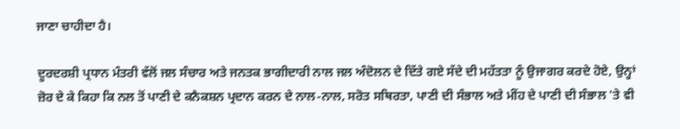ਜਾਣਾ ਚਾਹੀਦਾ ਹੈ।

ਦੂਰਦਰਸ਼ੀ ਪ੍ਰਧਾਨ ਮੰਤਰੀ ਵੱਲੋਂ ਜਲ ਸੰਚਾਰ ਅਤੇ ਜਨਤਕ ਭਾਗੀਦਾਰੀ ਨਾਲ ਜਲ ਅੰਦੋਲਨ ਦੇ ਦਿੱਤੇ ਗਏ ਸੱਦੇ ਦੀ ਮਹੱਤਤਾ ਨੂੰ ਉਜਾਗਰ ਕਰਦੇ ਹੋਏ, ਉਨ੍ਹਾਂ ਜ਼ੋਰ ਦੇ ਕੇ ਕਿਹਾ ਕਿ ਨਲ ਤੋਂ ਪਾਣੀ ਦੇ ਕਨੈਕਸ਼ਨ ਪ੍ਰਦਾਨ ਕਰਨ ਦੇ ਨਾਲ-ਨਾਲ, ਸਰੋਤ ਸਥਿਰਤਾ, ਪਾਣੀ ਦੀ ਸੰਭਾਲ ਅਤੇ ਮੀਂਹ ਦੇ ਪਾਣੀ ਦੀ ਸੰਭਾਲ 'ਤੇ ਵੀ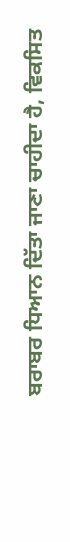ਬਰਾਬਰ ਧਿਆਨ ਦਿੱਤਾ ਜਾਣਾ ਚਾਹੀਦਾ ਹੈ, ਵਿਕਸਿਤ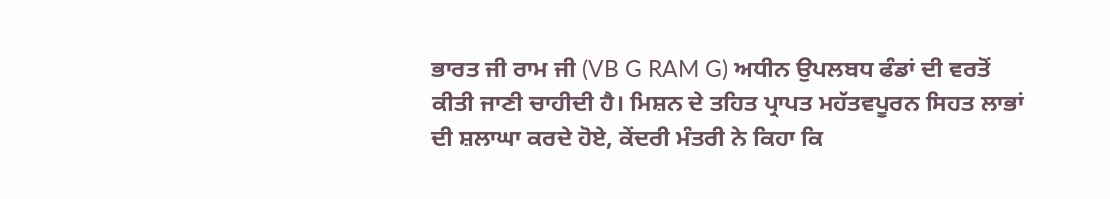ਭਾਰਤ ਜੀ ਰਾਮ ਜੀ (VB G RAM G) ਅਧੀਨ ਉਪਲਬਧ ਫੰਡਾਂ ਦੀ ਵਰਤੋਂ ਕੀਤੀ ਜਾਣੀ ਚਾਹੀਦੀ ਹੈ। ਮਿਸ਼ਨ ਦੇ ਤਹਿਤ ਪ੍ਰਾਪਤ ਮਹੱਤਵਪੂਰਨ ਸਿਹਤ ਲਾਭਾਂ ਦੀ ਸ਼ਲਾਘਾ ਕਰਦੇ ਹੋਏ, ਕੇਂਦਰੀ ਮੰਤਰੀ ਨੇ ਕਿਹਾ ਕਿ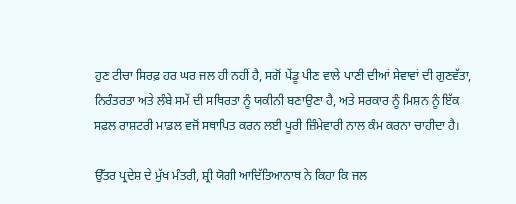ਹੁਣ ਟੀਚਾ ਸਿਰਫ਼ ਹਰ ਘਰ ਜਲ ਹੀ ਨਹੀਂ ਹੈ, ਸਗੋਂ ਪੇਂਡੂ ਪੀਣ ਵਾਲੇ ਪਾਣੀ ਦੀਆਂ ਸੇਵਾਵਾਂ ਦੀ ਗੁਣਵੱਤਾ, ਨਿਰੰਤਰਤਾ ਅਤੇ ਲੰਬੇ ਸਮੇਂ ਦੀ ਸਥਿਰਤਾ ਨੂੰ ਯਕੀਨੀ ਬਣਾਉਣਾ ਹੈ, ਅਤੇ ਸਰਕਾਰ ਨੂੰ ਮਿਸ਼ਨ ਨੂੰ ਇੱਕ ਸਫਲ ਰਾਸ਼ਟਰੀ ਮਾਡਲ ਵਜੋਂ ਸਥਾਪਿਤ ਕਰਨ ਲਈ ਪੂਰੀ ਜ਼ਿੰਮੇਵਾਰੀ ਨਾਲ ਕੰਮ ਕਰਨਾ ਚਾਹੀਦਾ ਹੈ।

ਉੱਤਰ ਪ੍ਰਦੇਸ਼ ਦੇ ਮੁੱਖ ਮੰਤਰੀ, ਸ਼੍ਰੀ ਯੋਗੀ ਆਦਿੱਤਿਆਨਾਥ ਨੇ ਕਿਹਾ ਕਿ ਜਲ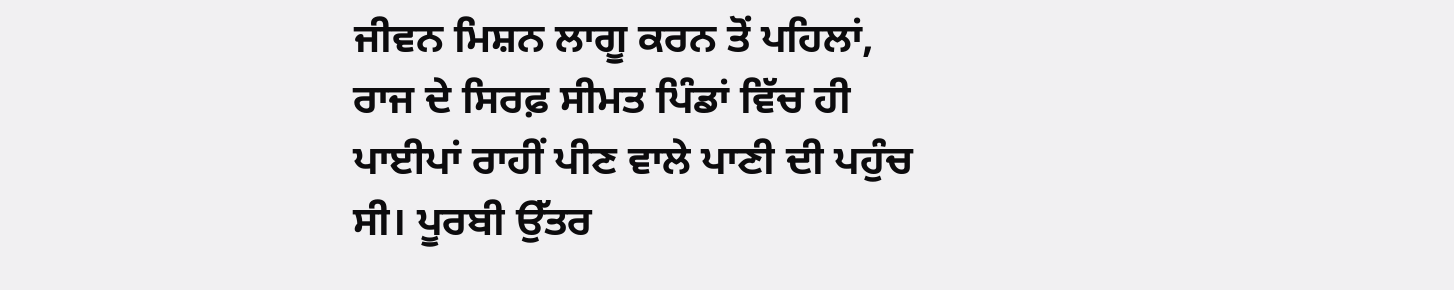ਜੀਵਨ ਮਿਸ਼ਨ ਲਾਗੂ ਕਰਨ ਤੋਂ ਪਹਿਲਾਂ, ਰਾਜ ਦੇ ਸਿਰਫ਼ ਸੀਮਤ ਪਿੰਡਾਂ ਵਿੱਚ ਹੀ ਪਾਈਪਾਂ ਰਾਹੀਂ ਪੀਣ ਵਾਲੇ ਪਾਣੀ ਦੀ ਪਹੁੰਚ ਸੀ। ਪੂਰਬੀ ਉੱਤਰ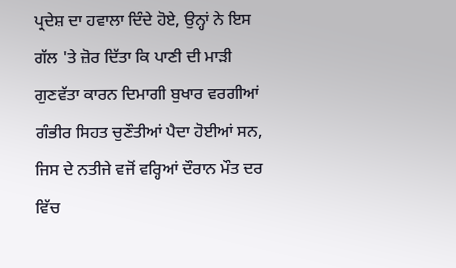ਪ੍ਰਦੇਸ਼ ਦਾ ਹਵਾਲਾ ਦਿੰਦੇ ਹੋਏ, ਉਨ੍ਹਾਂ ਨੇ ਇਸ ਗੱਲ 'ਤੇ ਜ਼ੋਰ ਦਿੱਤਾ ਕਿ ਪਾਣੀ ਦੀ ਮਾੜੀ ਗੁਣਵੱਤਾ ਕਾਰਨ ਦਿਮਾਗੀ ਬੁਖਾਰ ਵਰਗੀਆਂ ਗੰਭੀਰ ਸਿਹਤ ਚੁਣੌਤੀਆਂ ਪੈਦਾ ਹੋਈਆਂ ਸਨ, ਜਿਸ ਦੇ ਨਤੀਜੇ ਵਜੋਂ ਵਰ੍ਹਿਆਂ ਦੌਰਾਨ ਮੌਤ ਦਰ ਵਿੱਚ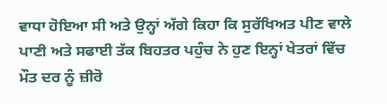ਵਾਧਾ ਹੋਇਆ ਸੀ ਅਤੇ ਉਨ੍ਹਾਂ ਅੱਗੇ ਕਿਹਾ ਕਿ ਸੁਰੱਖਿਅਤ ਪੀਣ ਵਾਲੇ ਪਾਣੀ ਅਤੇ ਸਫਾਈ ਤੱਕ ਬਿਹਤਰ ਪਹੁੰਚ ਨੇ ਹੁਣ ਇਨ੍ਹਾਂ ਖੇਤਰਾਂ ਵਿੱਚ ਮੌਤ ਦਰ ਨੂੰ ਜ਼ੀਰੋ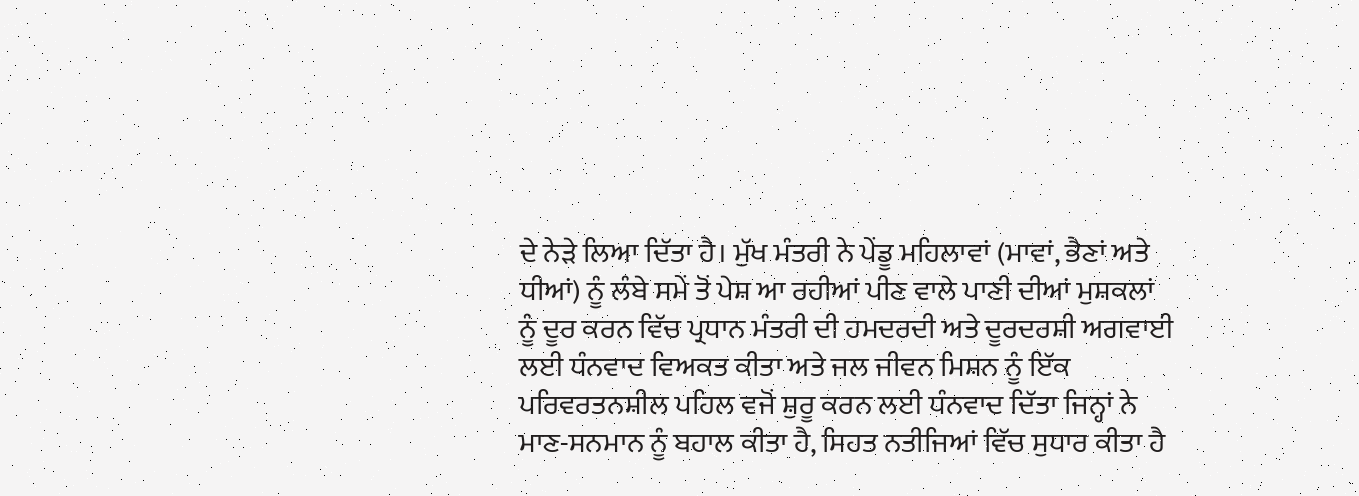ਦੇ ਨੇੜੇ ਲਿਆ ਦਿੱਤਾ ਹੈ। ਮੁੱਖ ਮੰਤਰੀ ਨੇ ਪੇਂਡੂ ਮਹਿਲਾਵਾਂ (ਮਾਵਾਂ, ਭੈਣਾਂ ਅਤੇ ਧੀਆਂ) ਨੂੰ ਲੰਬੇ ਸਮੇਂ ਤੋਂ ਪੇਸ਼ ਆ ਰਹੀਆਂ ਪੀਣ ਵਾਲੇ ਪਾਣੀ ਦੀਆਂ ਮੁਸ਼ਕਲਾਂ ਨੂੰ ਦੂਰ ਕਰਨ ਵਿੱਚ ਪ੍ਰਧਾਨ ਮੰਤਰੀ ਦੀ ਹਮਦਰਦੀ ਅਤੇ ਦੂਰਦਰਸ਼ੀ ਅਗਵਾਈ ਲਈ ਧੰਨਵਾਦ ਵਿਅਕਤ ਕੀਤਾ ਅਤੇ ਜਲ ਜੀਵਨ ਮਿਸ਼ਨ ਨੂੰ ਇੱਕ ਪਰਿਵਰਤਨਸ਼ੀਲ ਪਹਿਲ ਵਜੋਂ ਸ਼ੁਰੂ ਕਰਨ ਲਈ ਧੰਨਵਾਦ ਦਿੱਤਾ ਜਿਨ੍ਹਾਂ ਨੇ ਮਾਣ-ਸਨਮਾਨ ਨੂੰ ਬਹਾਲ ਕੀਤਾ ਹੈ, ਸਿਹਤ ਨਤੀਜਿਆਂ ਵਿੱਚ ਸੁਧਾਰ ਕੀਤਾ ਹੈ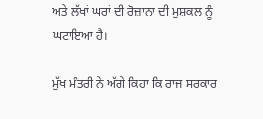ਅਤੇ ਲੱਖਾਂ ਘਰਾਂ ਦੀ ਰੋਜ਼ਾਨਾ ਦੀ ਮੁਸ਼ਕਲ ਨੂੰ ਘਟਾਇਆ ਹੈ।

ਮੁੱਖ ਮੰਤਰੀ ਨੇ ਅੱਗੇ ਕਿਹਾ ਕਿ ਰਾਜ ਸਰਕਾਰ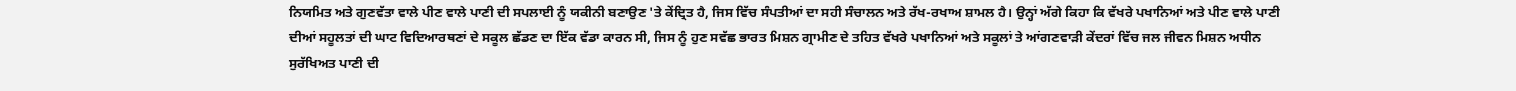ਨਿਯਮਿਤ ਅਤੇ ਗੁਣਵੱਤਾ ਵਾਲੇ ਪੀਣ ਵਾਲੇ ਪਾਣੀ ਦੀ ਸਪਲਾਈ ਨੂੰ ਯਕੀਨੀ ਬਣਾਉਣ 'ਤੇ ਕੇਂਦ੍ਰਿਤ ਹੈ, ਜਿਸ ਵਿੱਚ ਸੰਪਤੀਆਂ ਦਾ ਸਹੀ ਸੰਚਾਲਨ ਅਤੇ ਰੱਖ-ਰਖਾਅ ਸ਼ਾਮਲ ਹੈ। ਉਨ੍ਹਾਂ ਅੱਗੇ ਕਿਹਾ ਕਿ ਵੱਖਰੇ ਪਖਾਨਿਆਂ ਅਤੇ ਪੀਣ ਵਾਲੇ ਪਾਣੀ ਦੀਆਂ ਸਹੂਲਤਾਂ ਦੀ ਘਾਟ ਵਿਦਿਆਰਥਣਾਂ ਦੇ ਸਕੂਲ ਛੱਡਣ ਦਾ ਇੱਕ ਵੱਡਾ ਕਾਰਨ ਸੀ, ਜਿਸ ਨੂੰ ਹੁਣ ਸਵੱਛ ਭਾਰਤ ਮਿਸ਼ਨ ਗ੍ਰਾਮੀਣ ਦੇ ਤਹਿਤ ਵੱਖਰੇ ਪਖਾਨਿਆਂ ਅਤੇ ਸਕੂਲਾਂ ਤੇ ਆਂਗਣਵਾੜੀ ਕੇਂਦਰਾਂ ਵਿੱਚ ਜਲ ਜੀਵਨ ਮਿਸ਼ਨ ਅਧੀਨ ਸੁਰੱਖਿਅਤ ਪਾਣੀ ਦੀ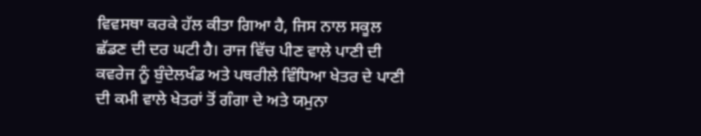ਵਿਵਸਥਾ ਕਰਕੇ ਹੱਲ ਕੀਤਾ ਗਿਆ ਹੈ, ਜਿਸ ਨਾਲ ਸਕੂਲ ਛੱਡਣ ਦੀ ਦਰ ਘਟੀ ਹੈ। ਰਾਜ ਵਿੱਚ ਪੀਣ ਵਾਲੇ ਪਾਣੀ ਦੀ ਕਵਰੇਜ ਨੂੰ ਬੁੰਦੇਲਖੰਡ ਅਤੇ ਪਥਰੀਲੇ ਵਿੰਧਿਆ ਖੇਤਰ ਦੇ ਪਾਣੀ ਦੀ ਕਮੀ ਵਾਲੇ ਖੇਤਰਾਂ ਤੋਂ ਗੰਗਾ ਦੇ ਅਤੇ ਯਮੁਨਾ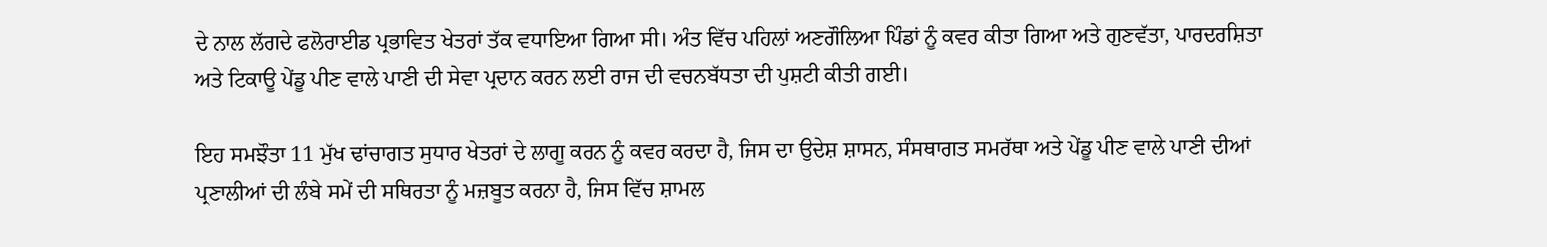ਦੇ ਨਾਲ ਲੱਗਦੇ ਫਲੋਰਾਈਡ ਪ੍ਰਭਾਵਿਤ ਖੇਤਰਾਂ ਤੱਕ ਵਧਾਇਆ ਗਿਆ ਸੀ। ਅੰਤ ਵਿੱਚ ਪਹਿਲਾਂ ਅਣਗੌਲਿਆ ਪਿੰਡਾਂ ਨੂੰ ਕਵਰ ਕੀਤਾ ਗਿਆ ਅਤੇ ਗੁਣਵੱਤਾ, ਪਾਰਦਰਸ਼ਿਤਾ ਅਤੇ ਟਿਕਾਊ ਪੇਂਡੂ ਪੀਣ ਵਾਲੇ ਪਾਣੀ ਦੀ ਸੇਵਾ ਪ੍ਰਦਾਨ ਕਰਨ ਲਈ ਰਾਜ ਦੀ ਵਚਨਬੱਧਤਾ ਦੀ ਪੁਸ਼ਟੀ ਕੀਤੀ ਗਈ।

ਇਹ ਸਮਝੌਤਾ 11 ਮੁੱਖ ਢਾਂਚਾਗਤ ਸੁਧਾਰ ਖੇਤਰਾਂ ਦੇ ਲਾਗੂ ਕਰਨ ਨੂੰ ਕਵਰ ਕਰਦਾ ਹੈ, ਜਿਸ ਦਾ ਉਦੇਸ਼ ਸ਼ਾਸਨ, ਸੰਸਥਾਗਤ ਸਮਰੱਥਾ ਅਤੇ ਪੇਂਡੂ ਪੀਣ ਵਾਲੇ ਪਾਣੀ ਦੀਆਂ ਪ੍ਰਣਾਲੀਆਂ ਦੀ ਲੰਬੇ ਸਮੇਂ ਦੀ ਸਥਿਰਤਾ ਨੂੰ ਮਜ਼ਬੂਤ ਕਰਨਾ ਹੈ, ਜਿਸ ਵਿੱਚ ਸ਼ਾਮਲ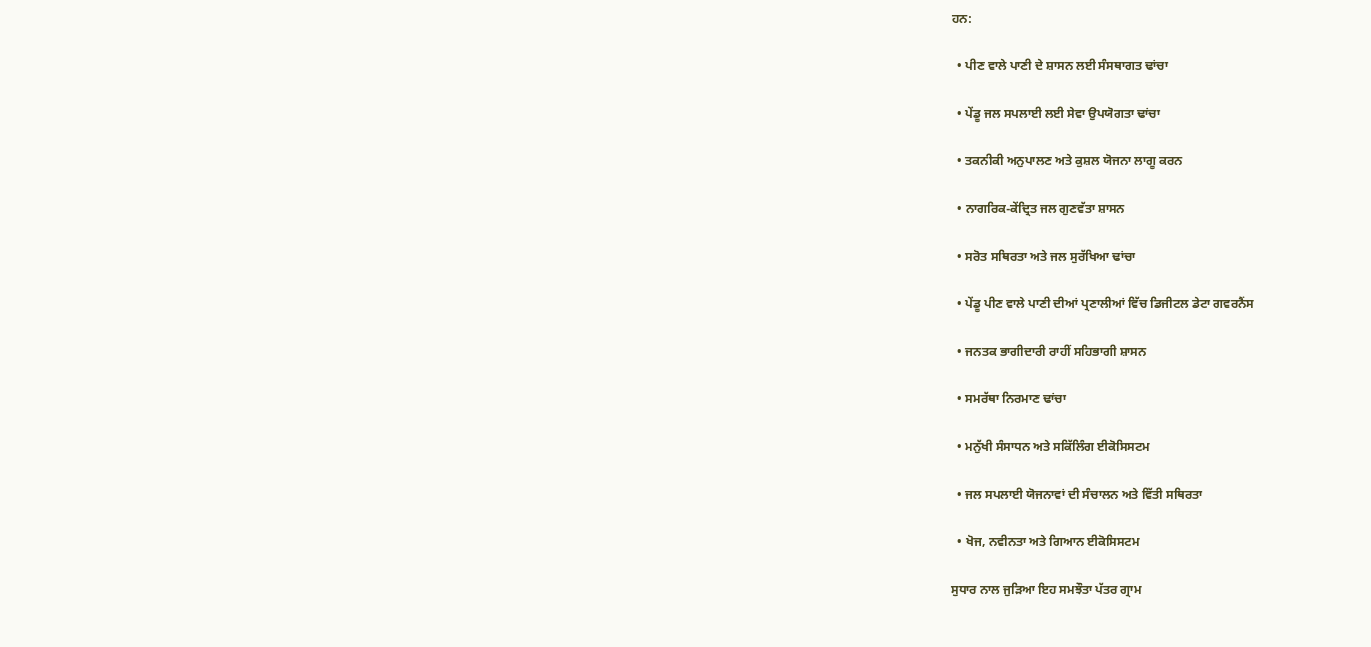ਹਨ:

  • ਪੀਣ ਵਾਲੇ ਪਾਣੀ ਦੇ ਸ਼ਾਸਨ ਲਈ ਸੰਸਥਾਗਤ ਢਾਂਚਾ

  • ਪੇਂਡੂ ਜਲ ਸਪਲਾਈ ਲਈ ਸੇਵਾ ਉਪਯੋਗਤਾ ਢਾਂਚਾ

  • ਤਕਨੀਕੀ ਅਨੁਪਾਲਣ ਅਤੇ ਕੁਸ਼ਲ ਯੋਜਨਾ ਲਾਗੂ ਕਰਨ

  • ਨਾਗਰਿਕ-ਕੇਂਦ੍ਰਿਤ ਜਲ ਗੁਣਵੱਤਾ ਸ਼ਾਸਨ

  • ਸਰੋਤ ਸਥਿਰਤਾ ਅਤੇ ਜਲ ਸੁਰੱਖਿਆ ਢਾਂਚਾ

  • ਪੇਂਡੂ ਪੀਣ ਵਾਲੇ ਪਾਣੀ ਦੀਆਂ ਪ੍ਰਣਾਲੀਆਂ ਵਿੱਚ ਡਿਜੀਟਲ ਡੇਟਾ ਗਵਰਨੈਂਸ

  • ਜਨਤਕ ਭਾਗੀਦਾਰੀ ਰਾਹੀਂ ਸਹਿਭਾਗੀ ਸ਼ਾਸਨ

  • ਸਮਰੱਥਾ ਨਿਰਮਾਣ ਢਾਂਚਾ

  • ਮਨੁੱਖੀ ਸੰਸਾਧਨ ਅਤੇ ਸਕਿੱਲਿੰਗ ਈਕੋਸਿਸਟਮ

  • ਜਲ ਸਪਲਾਈ ਯੋਜਨਾਵਾਂ ਦੀ ਸੰਚਾਲਨ ਅਤੇ ਵਿੱਤੀ ਸਥਿਰਤਾ

  • ਖੋਜ, ਨਵੀਨਤਾ ਅਤੇ ਗਿਆਨ ਈਕੋਸਿਸਟਮ

ਸੁਧਾਰ ਨਾਲ ਜੁੜਿਆ ਇਹ ਸਮਝੌਤਾ ਪੱਤਰ ਗ੍ਰਾਮ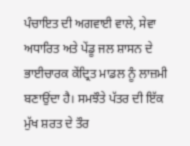ਪੰਚਾਇਤ ਦੀ ਅਗਵਾਈ ਵਾਲੇ, ਸੇਵਾ ਅਧਾਰਿਤ ਅਤੇ ਪੇਂਡੂ ਜਲ ਸ਼ਾਸਨ ਦੇ ਭਾਈਚਾਰਕ ਕੇਂਦ੍ਰਿਤ ਮਾਡਲ ਨੂੰ ਲਾਜ਼ਮੀ ਬਣਾਉਂਦਾ ਹੈ। ਸਮਝੌਤੇ ਪੱਤਰ ਦੀ ਇੱਕ ਮੁੱਖ ਸ਼ਰਤ ਦੇ ਤੌਰ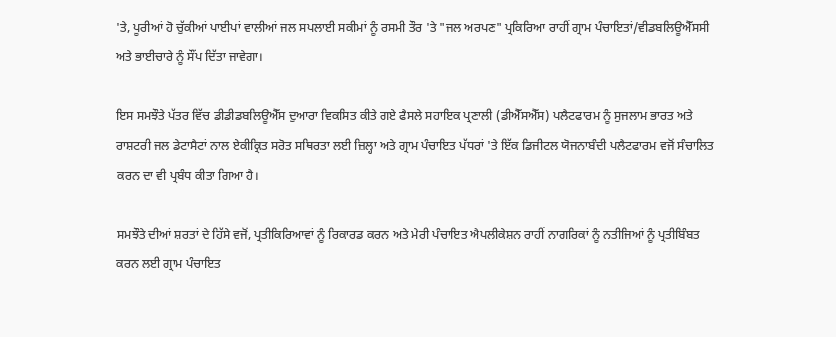'ਤੇ, ਪੂਰੀਆਂ ਹੋ ਚੁੱਕੀਆਂ ਪਾਈਪਾਂ ਵਾਲੀਆਂ ਜਲ ਸਪਲਾਈ ਸਕੀਮਾਂ ਨੂੰ ਰਸਮੀ ਤੌਰ 'ਤੇ "ਜਲ ਅਰਪਣ" ਪ੍ਰਕਿਰਿਆ ਰਾਹੀਂ ਗ੍ਰਾਮ ਪੰਚਾਇਤਾਂ/ਵੀਡਬਲਿਊਐੱਸਸੀ ਅਤੇ ਭਾਈਚਾਰੇ ਨੂੰ ਸੌਂਪ ਦਿੱਤਾ ਜਾਵੇਗਾ।

ਇਸ ਸਮਝੌਤੇ ਪੱਤਰ ਵਿੱਚ ਡੀਡੀਡਬਲਿਊਐੱਸ ਦੁਆਰਾ ਵਿਕਸਿਤ ਕੀਤੇ ਗਏ ਫੈਸਲੇ ਸਹਾਇਕ ਪ੍ਰਣਾਲੀ (ਡੀਐੱਸਐੱਸ) ਪਲੈਟਫਾਰਮ ਨੂੰ ਸੁਜਲਾਮ ਭਾਰਤ ਅਤੇ ਰਾਸ਼ਟਰੀ ਜਲ ਡੇਟਾਸੈਟਾਂ ਨਾਲ ਏਕੀਕ੍ਰਿਤ ਸਰੋਤ ਸਥਿਰਤਾ ਲਈ ਜ਼ਿਲ੍ਹਾ ਅਤੇ ਗ੍ਰਾਮ ਪੰਚਾਇਤ ਪੱਧਰਾਂ 'ਤੇ ਇੱਕ ਡਿਜੀਟਲ ਯੋਜਨਾਬੰਦੀ ਪਲੈਟਫਾਰਮ ਵਜੋਂ ਸੰਚਾਲਿਤ ਕਰਨ ਦਾ ਵੀ ਪ੍ਰਬੰਧ ਕੀਤਾ ਗਿਆ ਹੈ।

ਸਮਝੌਤੇ ਦੀਆਂ ਸ਼ਰਤਾਂ ਦੇ ਹਿੱਸੇ ਵਜੋਂ, ਪ੍ਰਤੀਕਿਰਿਆਵਾਂ ਨੂੰ ਰਿਕਾਰਡ ਕਰਨ ਅਤੇ ਮੇਰੀ ਪੰਚਾਇਤ ਐਪਲੀਕੇਸ਼ਨ ਰਾਹੀਂ ਨਾਗਰਿਕਾਂ ਨੂੰ ਨਤੀਜਿਆਂ ਨੂੰ ਪ੍ਰਤੀਬਿੰਬਤ ਕਰਨ ਲਈ ਗ੍ਰਾਮ ਪੰਚਾਇਤ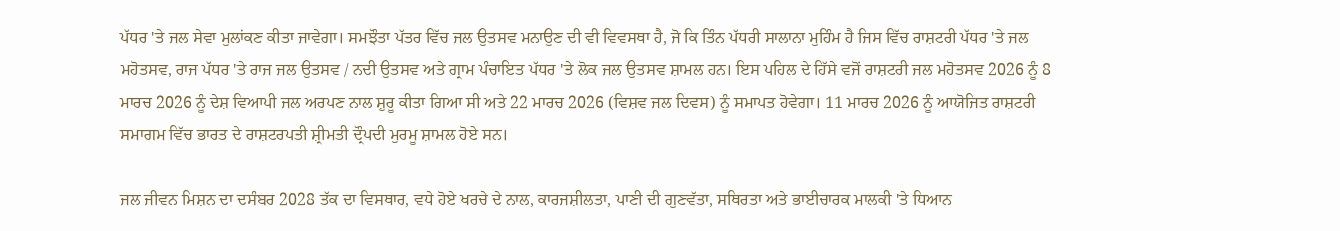ਪੱਧਰ 'ਤੇ ਜਲ ਸੇਵਾ ਮੁਲਾਂਕਣ ਕੀਤਾ ਜਾਵੇਗਾ। ਸਮਝੌਤਾ ਪੱਤਰ ਵਿੱਚ ਜਲ ਉਤਸਵ ਮਨਾਉਣ ਦੀ ਵੀ ਵਿਵਸਥਾ ਹੈ, ਜੋ ਕਿ ਤਿੰਨ ਪੱਧਰੀ ਸਾਲਾਨਾ ਮੁਹਿੰਮ ਹੈ ਜਿਸ ਵਿੱਚ ਰਾਸ਼ਟਰੀ ਪੱਧਰ 'ਤੇ ਜਲ ਮਹੋਤਸਵ, ਰਾਜ ਪੱਧਰ 'ਤੇ ਰਾਜ ਜਲ ਉਤਸਵ / ਨਦੀ ਉਤਸਵ ਅਤੇ ਗ੍ਰਾਮ ਪੰਚਾਇਤ ਪੱਧਰ 'ਤੇ ਲੋਕ ਜਲ ਉਤਸਵ ਸ਼ਾਮਲ ਹਨ। ਇਸ ਪਹਿਲ ਦੇ ਹਿੱਸੇ ਵਜੋਂ ਰਾਸ਼ਟਰੀ ਜਲ ਮਹੋਤਸਵ 2026 ਨੂੰ 8 ਮਾਰਚ 2026 ਨੂੰ ਦੇਸ਼ ਵਿਆਪੀ ਜਲ ਅਰਪਣ ਨਾਲ ਸ਼ੁਰੂ ਕੀਤਾ ਗਿਆ ਸੀ ਅਤੇ 22 ਮਾਰਚ 2026 (ਵਿਸ਼ਵ ਜਲ ਦਿਵਸ) ਨੂੰ ਸਮਾਪਤ ਹੋਵੇਗਾ। 11 ਮਾਰਚ 2026 ਨੂੰ ਆਯੋਜਿਤ ਰਾਸ਼ਟਰੀ ਸਮਾਗਮ ਵਿੱਚ ਭਾਰਤ ਦੇ ਰਾਸ਼ਟਰਪਤੀ ਸ਼੍ਰੀਮਤੀ ਦ੍ਰੌਪਦੀ ਮੁਰਮੂ ਸ਼ਾਮਲ ਹੋਏ ਸਨ।

ਜਲ ਜੀਵਨ ਮਿਸ਼ਨ ਦਾ ਦਸੰਬਰ 2028 ਤੱਕ ਦਾ ਵਿਸਥਾਰ, ਵਧੇ ਹੋਏ ਖਰਚੇ ਦੇ ਨਾਲ, ਕਾਰਜਸ਼ੀਲਤਾ, ਪਾਣੀ ਦੀ ਗੁਣਵੱਤਾ, ਸਥਿਰਤਾ ਅਤੇ ਭਾਈਚਾਰਕ ਮਾਲਕੀ 'ਤੇ ਧਿਆਨ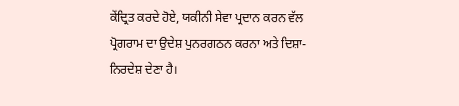ਕੇਂਦ੍ਰਿਤ ਕਰਦੇ ਹੋਏ, ਯਕੀਨੀ ਸੇਵਾ ਪ੍ਰਦਾਨ ਕਰਨ ਵੱਲ ਪ੍ਰੋਗਰਾਮ ਦਾ ਉਦੇਸ਼ ਪੁਨਰਗਠਨ ਕਰਨਾ ਅਤੇ ਦਿਸ਼ਾ-ਨਿਰਦੇਸ਼ ਦੇਣਾ ਹੈ।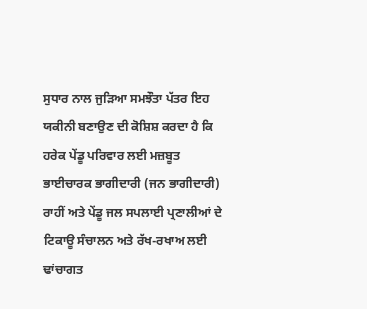ਸੁਧਾਰ ਨਾਲ ਜੁੜਿਆ ਸਮਝੌਤਾ ਪੱਤਰ ਇਹ ਯਕੀਨੀ ਬਣਾਉਣ ਦੀ ਕੋਸ਼ਿਸ਼ ਕਰਦਾ ਹੈ ਕਿ ਹਰੇਕ ਪੇਂਡੂ ਪਰਿਵਾਰ ਲਈ ਮਜ਼ਬੂਤ ਭਾਈਚਾਰਕ ਭਾਗੀਦਾਰੀ (ਜਨ ਭਾਗੀਦਾਰੀ) ਰਾਹੀਂ ਅਤੇ ਪੇਂਡੂ ਜਲ ਸਪਲਾਈ ਪ੍ਰਣਾਲੀਆਂ ਦੇ ਟਿਕਾਊ ਸੰਚਾਲਨ ਅਤੇ ਰੱਖ-ਰਖਾਅ ਲਈ ਢਾਂਚਾਗਤ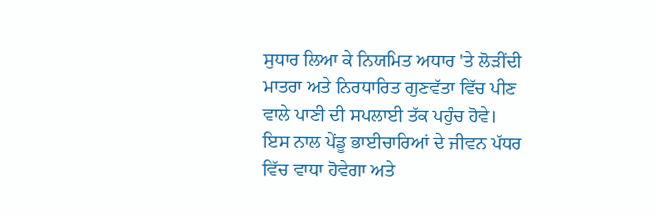ਸੁਧਾਰ ਲਿਆ ਕੇ ਨਿਯਮਿਤ ਅਧਾਰ 'ਤੇ ਲੋੜੀਂਦੀ ਮਾਤਰਾ ਅਤੇ ਨਿਰਧਾਰਿਤ ਗੁਣਵੱਤਾ ਵਿੱਚ ਪੀਣ ਵਾਲੇ ਪਾਣੀ ਦੀ ਸਪਲਾਈ ਤੱਕ ਪਹੁੰਚ ਹੋਵੇ। ਇਸ ਨਾਲ ਪੇਂਡੂ ਭਾਈਚਾਰਿਆਂ ਦੇ ਜੀਵਨ ਪੱਧਰ ਵਿੱਚ ਵਾਧਾ ਹੋਵੇਗਾ ਅਤੇ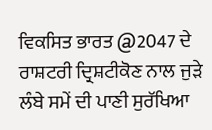ਵਿਕਸਿਤ ਭਾਰਤ @2047 ਦੇ ਰਾਸ਼ਟਰੀ ਦ੍ਰਿਸ਼ਟੀਕੋਣ ਨਾਲ ਜੁੜੇ ਲੰਬੇ ਸਮੇਂ ਦੀ ਪਾਣੀ ਸੁਰੱਖਿਆ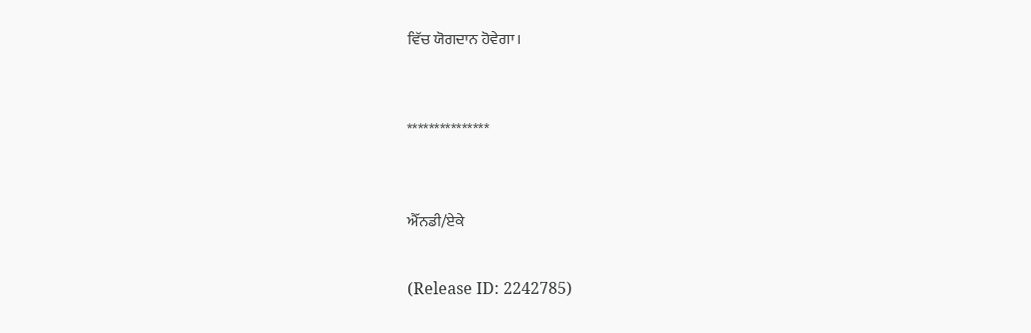ਵਿੱਚ ਯੋਗਦਾਨ ਹੋਵੇਗਾ।



***************



ਐੱਨਡੀ/ਏਕੇ


(Release ID: 2242785)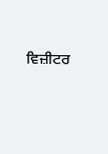ਵਿਜ਼ੀਟਰ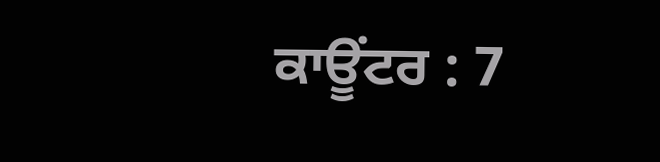ਕਾਊਂਟਰ : 7